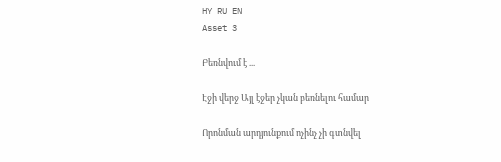HY RU EN
Asset 3

Բեռնվում է ...

Էջի վերջ Այլ էջեր չկան բեռնելու համար

Որոնման արդյունքում ոչինչ չի գտնվել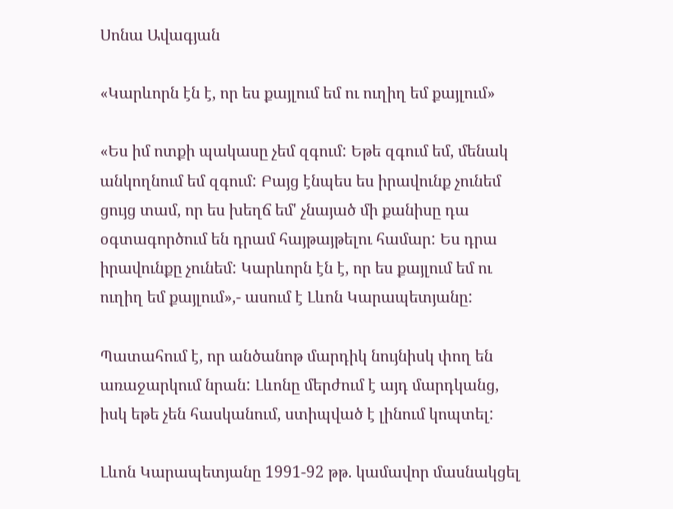Սոնա Ավագյան

«Կարևորն էն է, որ ես քայլում եմ ու ուղիղ եմ քայլում»

«Ես իմ ոտքի պակասը չեմ զգում: Եթե զգում եմ, մենակ անկողնում եմ զգում: Բայց էնպես ես իրավունք չունեմ ցույց տամ, որ ես խեղճ եմ' չնայած մի քանիսը դա օգտագործում են դրամ հայթայթելու համար: Ես դրա իրավունքը չունեմ: Կարևորն էն է, որ ես քայլում եմ ու ուղիղ եմ քայլում»,- ասում է Լևոն Կարապետյանը:

Պատահում է, որ անծանոթ մարդիկ նույնիսկ փող են առաջարկում նրան: Լևոնը մերժում է այդ մարդկանց, իսկ եթե չեն հասկանում, ստիպված է լինում կոպտել:

Լևոն Կարապետյանը 1991-92 թթ. կամավոր մասնակցել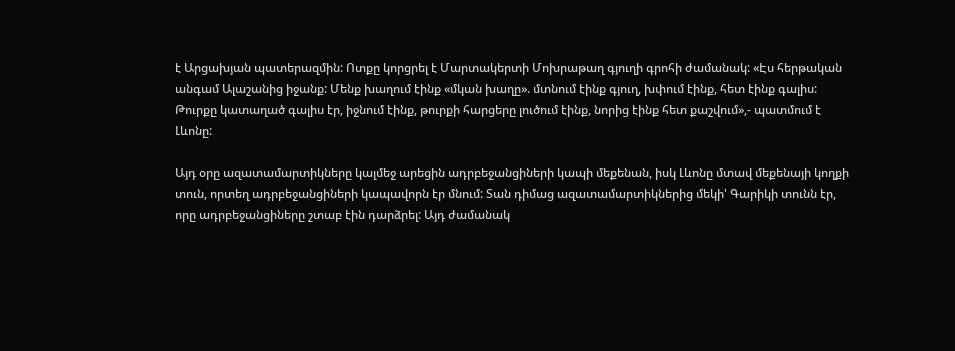է Արցախյան պատերազմին: Ոտքը կորցրել է Մարտակերտի Մոխրաթաղ գյուղի գրոհի ժամանակ: «Էս հերթական անգամ Ալաշանից իջանք: Մենք խաղում էինք «մկան խաղը». մտնում էինք գյուղ, խփում էինք, հետ էինք գալիս: Թուրքը կատաղած գալիս էր, իջնում էինք, թուրքի հարցերը լուծում էինք, նորից էինք հետ քաշվում»,- պատմում է Լևոնը:

Այդ օրը ազատամարտիկները կալմեջ արեցին ադրբեջանցիների կապի մեքենան, իսկ Լևոնը մտավ մեքենայի կողքի տուն, որտեղ ադրբեջանցիների կապավորն էր մնում: Տան դիմաց ազատամարտիկներից մեկի' Գարիկի տունն էր, որը ադրբեջանցիները շտաբ էին դարձրել: Այդ ժամանակ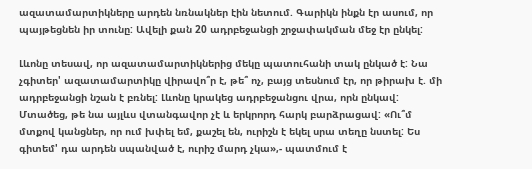ազատամարտիկները արդեն նռնակներ էին նետում. Գարիկն ինքն էր ասում, որ պայթեցնեն իր տունը: Ավելի քան 20 ադրբեջանցի շրջափակման մեջ էր ընկել:

Լևոնը տեսավ, որ ազատամարտիկներից մեկը պատուհանի տակ ընկած է: Նա չգիտեր' ազատամարտիկը վիրավո՞ր է, թե՞ ոչ, բայց տեսնում էր, որ թիրախ է. մի ադրբեջանցի նշան է բռնել: Լևոնը կրակեց ադրբեջանցու վրա, որն ընկավ: Մտածեց, թե նա այլևս վտանգավոր չէ և երկրորդ հարկ բարձրացավ: «Ու՞մ մտքով կանցներ, որ ում խփել եմ, քաշել են, ուրիշն է եկել սրա տեղը նստել: Ես գիտեմ' դա արդեն սպանված է, ուրիշ մարդ չկա»,- պատմում է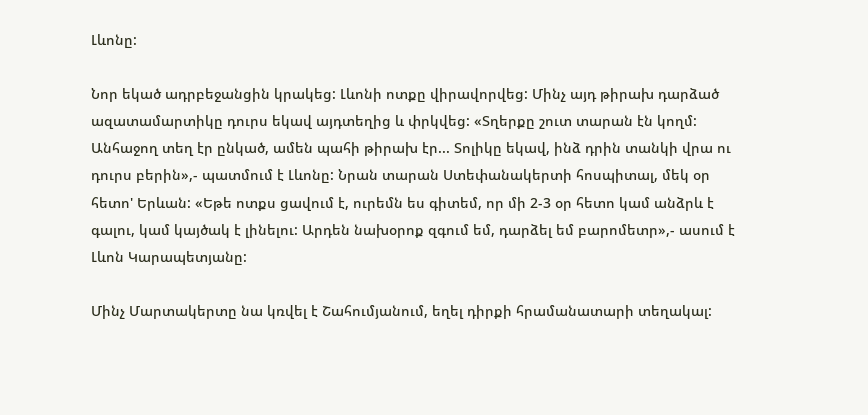Լևոնը:

Նոր եկած ադրբեջանցին կրակեց: Լևոնի ոտքը վիրավորվեց: Մինչ այդ թիրախ դարձած ազատամարտիկը դուրս եկավ այդտեղից և փրկվեց: «Տղերքը շուտ տարան էն կողմ: Անհաջող տեղ էր ընկած, ամեն պահի թիրախ էր... Տոլիկը եկավ, ինձ դրին տանկի վրա ու դուրս բերին»,- պատմում է Լևոնը: Նրան տարան Ստեփանակերտի հոսպիտալ, մեկ օր հետո' Երևան: «Եթե ոտքս ցավում է, ուրեմն ես գիտեմ, որ մի 2-3 օր հետո կամ անձրև է գալու, կամ կայծակ է լինելու: Արդեն նախօրոք զգում եմ, դարձել եմ բարոմետր»,- ասում է Լևոն Կարապետյանը:

Մինչ Մարտակերտը նա կռվել է Շահումյանում, եղել դիրքի հրամանատարի տեղակալ: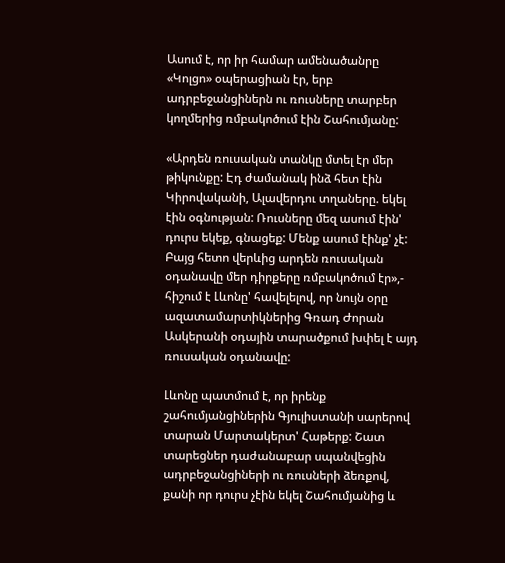Ասում է, որ իր համար ամենածանրը «Կոլցո» օպերացիան էր, երբ ադրբեջանցիներն ու ռուսները տարբեր կողմերից ռմբակոծում էին Շահումյանը:

«Արդեն ռուսական տանկը մտել էր մեր թիկունքը: Էդ ժամանակ ինձ հետ էին Կիրովականի, Ալավերդու տղաները. եկել էին օգնության: Ռուսները մեզ ասում էին' դուրս եկեք, գնացեք: Մենք ասում էինք' չէ: Բայց հետո վերևից արդեն ռուսական օդանավը մեր դիրքերը ռմբակոծում էր»,- հիշում է Լևոնը' հավելելով, որ նույն օրը ազատամարտիկներից Գռադ Ժորան Ասկերանի օդային տարածքում խփել է այդ ռուսական օդանավը:

Լևոնը պատմում է, որ իրենք շահումյանցիներին Գյուլիստանի սարերով տարան Մարտակերտ' Հաթերք: Շատ տարեցներ դաժանաբար սպանվեցին ադրբեջանցիների ու ռուսների ձեռքով, քանի որ դուրս չէին եկել Շահումյանից և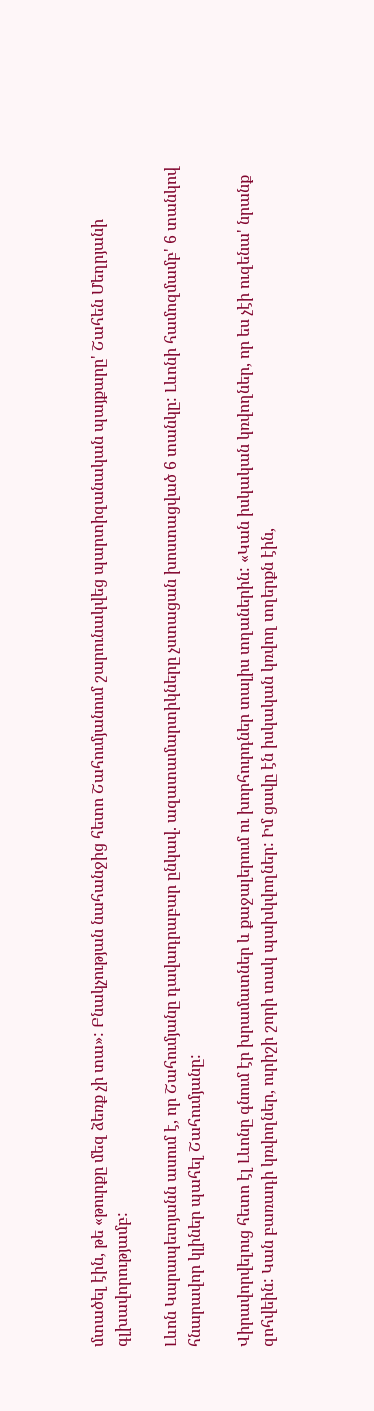մտածել էին, թե «թուրքը մեզ ձեռք չի տա»: Բնակչության նահանջից հետո Շահումյանում շարունակվեց պարտիզանական պայքարը' Շահեն Մեղրյանի գլխավորությամբ:

Լևոն Կարապետյանն ասում է, որ Շահումյանը դավադրաբար ընկավ. ազատամարտիկները չստացան խոստացված 6 տանկը: Լևոնի համոզմամբ' 6 տանկով հնարավոր կլիներ պահել Շահումյանը:

Վիրավորվելուց հետո էլ Լևոնը գնում էր խրամատներ և քաջալերում ու խորհուրդներ տալիս տղաներին: «Կան իսկական կռվողներ, որ ես չէի ուզենա' նրանք զոհվեին: Կան բառադի կռվողներ, ուրիշի շորի տակ պախկվողներ: Իմ ցավը էն իսկական կռվող տղերքն էին,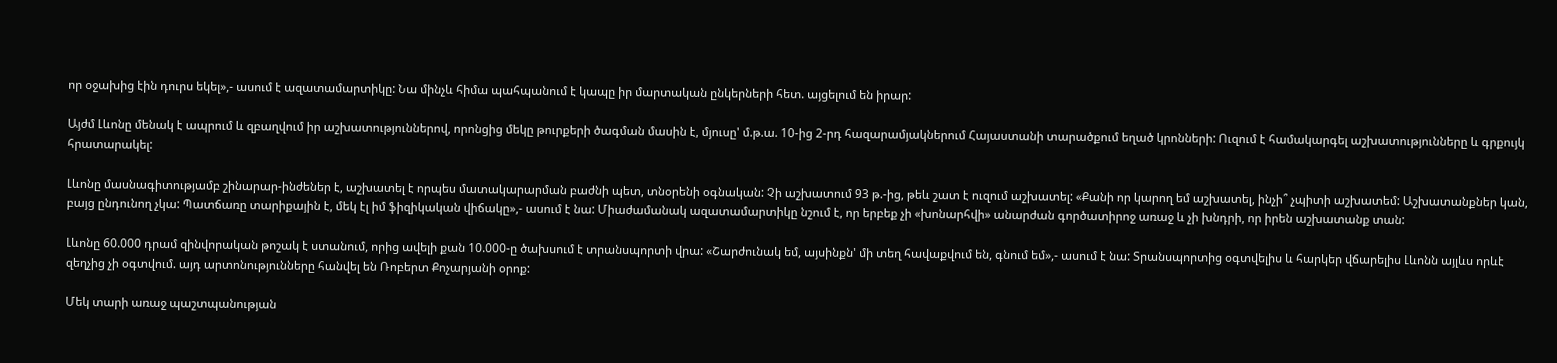որ օջախից էին դուրս եկել»,- ասում է ազատամարտիկը: Նա մինչև հիմա պահպանում է կապը իր մարտական ընկերների հետ. այցելում են իրար:

Այժմ Լևոնը մենակ է ապրում և զբաղվում իր աշխատություններով, որոնցից մեկը թուրքերի ծագման մասին է, մյուսը' մ.թ.ա. 10-ից 2-րդ հազարամյակներում Հայաստանի տարածքում եղած կրոնների: Ուզում է համակարգել աշխատությունները և գրքույկ հրատարակել:

Լևոնը մասնագիտությամբ շինարար-ինժեներ է, աշխատել է որպես մատակարարման բաժնի պետ, տնօրենի օգնական: Չի աշխատում 93 թ.-ից, թեև շատ է ուզում աշխատել: «Քանի որ կարող եմ աշխատել, ինչի՞ չպիտի աշխատեմ: Աշխատանքներ կան, բայց ընդունող չկա: Պատճառը տարիքային է, մեկ էլ իմ ֆիզիկական վիճակը»,- ասում է նա: Միաժամանակ ազատամարտիկը նշում է, որ երբեք չի «խոնարհվի» անարժան գործատիրոջ առաջ և չի խնդրի, որ իրեն աշխատանք տան:

Լևոնը 60.000 դրամ զինվորական թոշակ է ստանում, որից ավելի քան 10.000-ը ծախսում է տրանսպորտի վրա: «Շարժունակ եմ, այսինքն' մի տեղ հավաքվում են, գնում եմ»,- ասում է նա: Տրանսպորտից օգտվելիս և հարկեր վճարելիս Լևոնն այլևս որևէ զեղչից չի օգտվում. այդ արտոնությունները հանվել են Ռոբերտ Քոչարյանի օրոք:

Մեկ տարի առաջ պաշտպանության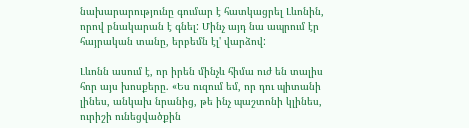նախարարությունը գումար է հատկացրել Լևոնին, որով բնակարան է գնել: Մինչ այդ նա ապրում էր հայրական տանը, երբեմն էլ' վարձով:

Լևոնն ասում է, որ իրեն մինչև հիմա ուժ են տալիս հոր այս խոսքերը. «Ես ուզում եմ, որ դու պիտանի լինես, անկախ նրանից, թե ինչ պաշտոնի կլինես, ուրիշի ունեցվածքին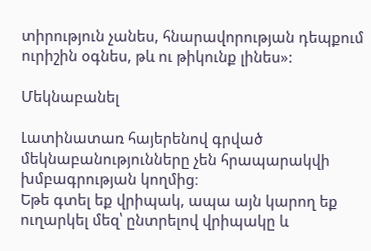տիրություն չանես, հնարավորության դեպքում ուրիշին օգնես, թև ու թիկունք լինես»:

Մեկնաբանել

Լատինատառ հայերենով գրված մեկնաբանությունները չեն հրապարակվի խմբագրության կողմից։
Եթե գտել եք վրիպակ, ապա այն կարող եք ուղարկել մեզ՝ ընտրելով վրիպակը և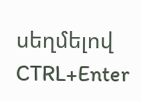սեղմելով CTRL+Enter